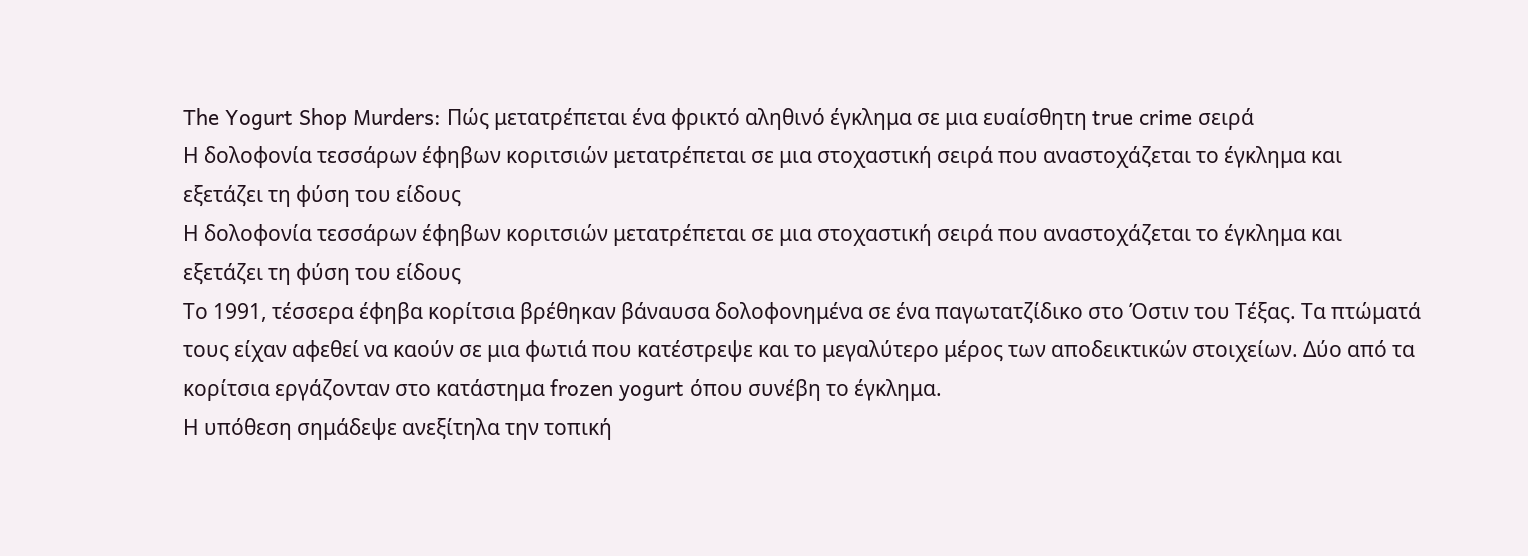The Yogurt Shop Murders: Πώς μετατρέπεται ένα φρικτό αληθινό έγκλημα σε μια ευαίσθητη true crime σειρά
Η δολοφονία τεσσάρων έφηβων κοριτσιών μετατρέπεται σε μια στοχαστική σειρά που αναστοχάζεται το έγκλημα και εξετάζει τη φύση του είδους
Η δολοφονία τεσσάρων έφηβων κοριτσιών μετατρέπεται σε μια στοχαστική σειρά που αναστοχάζεται το έγκλημα και εξετάζει τη φύση του είδους
Το 1991, τέσσερα έφηβα κορίτσια βρέθηκαν βάναυσα δολοφονημένα σε ένα παγωτατζίδικο στο Όστιν του Τέξας. Τα πτώματά τους είχαν αφεθεί να καούν σε μια φωτιά που κατέστρεψε και το μεγαλύτερο μέρος των αποδεικτικών στοιχείων. Δύο από τα κορίτσια εργάζονταν στο κατάστημα frozen yogurt όπου συνέβη το έγκλημα.
Η υπόθεση σημάδεψε ανεξίτηλα την τοπική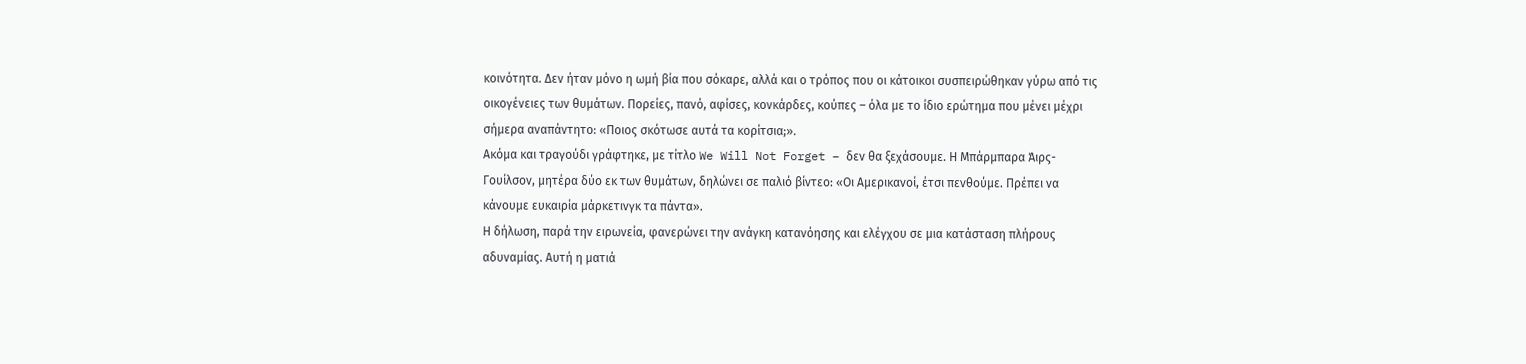κοινότητα. Δεν ήταν μόνο η ωμή βία που σόκαρε, αλλά και ο τρόπος που οι κάτοικοι συσπειρώθηκαν γύρω από τις οικογένειες των θυμάτων. Πορείες, πανό, αφίσες, κονκάρδες, κούπες – όλα με το ίδιο ερώτημα που μένει μέχρι σήμερα αναπάντητο: «Ποιος σκότωσε αυτά τα κορίτσια;».
Ακόμα και τραγούδι γράφτηκε, με τίτλο We Will Not Forget – δεν θα ξεχάσουμε. Η Μπάρμπαρα Άιρς-Γουίλσον, μητέρα δύο εκ των θυμάτων, δηλώνει σε παλιό βίντεο: «Οι Αμερικανοί, έτσι πενθούμε. Πρέπει να κάνουμε ευκαιρία μάρκετινγκ τα πάντα».
Η δήλωση, παρά την ειρωνεία, φανερώνει την ανάγκη κατανόησης και ελέγχου σε μια κατάσταση πλήρους αδυναμίας. Αυτή η ματιά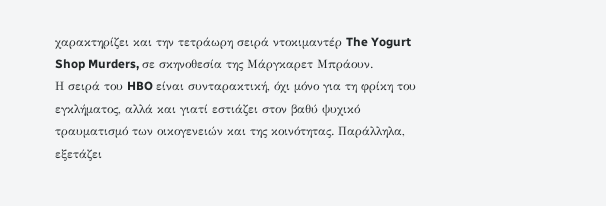χαρακτηρίζει και την τετράωρη σειρά ντοκιμαντέρ The Yogurt Shop Murders, σε σκηνοθεσία της Μάργκαρετ Μπράουν.
Η σειρά του HBO είναι συνταρακτική, όχι μόνο για τη φρίκη του εγκλήματος, αλλά και γιατί εστιάζει στον βαθύ ψυχικό τραυματισμό των οικογενειών και της κοινότητας. Παράλληλα, εξετάζει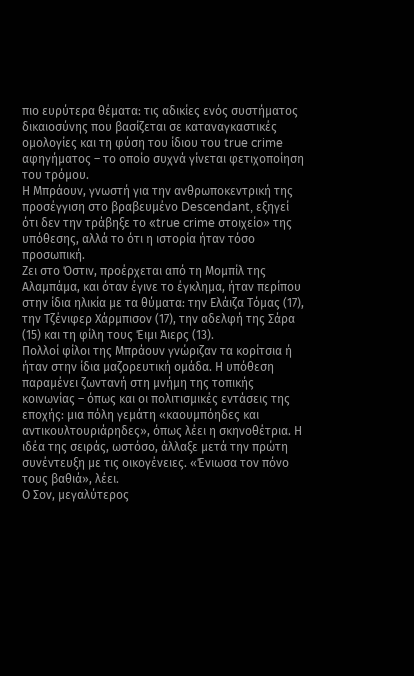πιο ευρύτερα θέματα: τις αδικίες ενός συστήματος δικαιοσύνης που βασίζεται σε καταναγκαστικές ομολογίες και τη φύση του ίδιου του true crime αφηγήματος – το οποίο συχνά γίνεται φετιχοποίηση του τρόμου.
Η Μπράουν, γνωστή για την ανθρωποκεντρική της προσέγγιση στο βραβευμένο Descendant, εξηγεί ότι δεν την τράβηξε το «true crime στοιχείο» της υπόθεσης, αλλά το ότι η ιστορία ήταν τόσο προσωπική.
Ζει στο Όστιν, προέρχεται από τη Μομπίλ της Αλαμπάμα, και όταν έγινε το έγκλημα, ήταν περίπου στην ίδια ηλικία με τα θύματα: την Ελάιζα Τόμας (17), την Τζένιφερ Χάρμπισον (17), την αδελφή της Σάρα (15) και τη φίλη τους Έιμι Άιερς (13).
Πολλοί φίλοι της Μπράουν γνώριζαν τα κορίτσια ή ήταν στην ίδια μαζορευτική ομάδα. Η υπόθεση παραμένει ζωντανή στη μνήμη της τοπικής κοινωνίας – όπως και οι πολιτισμικές εντάσεις της εποχής: μια πόλη γεμάτη «καουμπόηδες και αντικουλτουριάρηδες», όπως λέει η σκηνοθέτρια. Η ιδέα της σειράς, ωστόσο, άλλαξε μετά την πρώτη συνέντευξη με τις οικογένειες. «Ένιωσα τον πόνο τους βαθιά», λέει.
Ο Σον, μεγαλύτερος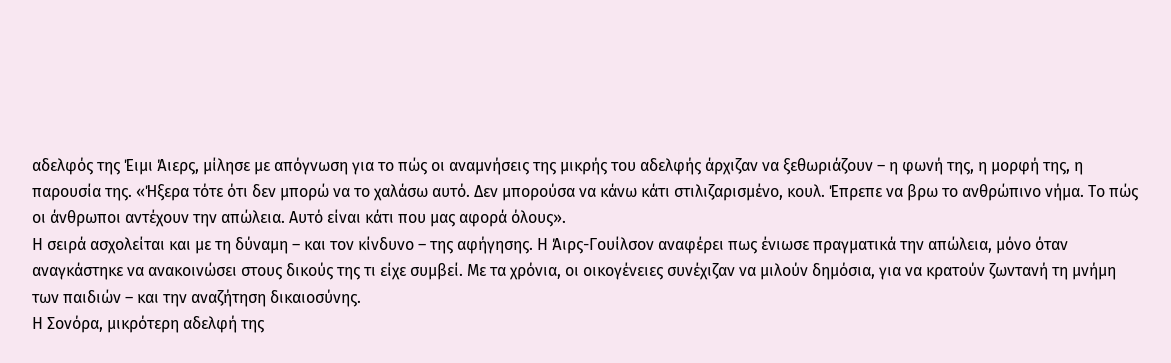αδελφός της Έιμι Άιερς, μίλησε με απόγνωση για το πώς οι αναμνήσεις της μικρής του αδελφής άρχιζαν να ξεθωριάζουν – η φωνή της, η μορφή της, η παρουσία της. «Ήξερα τότε ότι δεν μπορώ να το χαλάσω αυτό. Δεν μπορούσα να κάνω κάτι στιλιζαρισμένο, κουλ. Έπρεπε να βρω το ανθρώπινο νήμα. Το πώς οι άνθρωποι αντέχουν την απώλεια. Αυτό είναι κάτι που μας αφορά όλους».
Η σειρά ασχολείται και με τη δύναμη – και τον κίνδυνο – της αφήγησης. Η Άιρς-Γουίλσον αναφέρει πως ένιωσε πραγματικά την απώλεια, μόνο όταν αναγκάστηκε να ανακοινώσει στους δικούς της τι είχε συμβεί. Με τα χρόνια, οι οικογένειες συνέχιζαν να μιλούν δημόσια, για να κρατούν ζωντανή τη μνήμη των παιδιών – και την αναζήτηση δικαιοσύνης.
Η Σονόρα, μικρότερη αδελφή της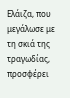Ελάιζα, που μεγάλωσε με τη σκιά της τραγωδίας, προσφέρει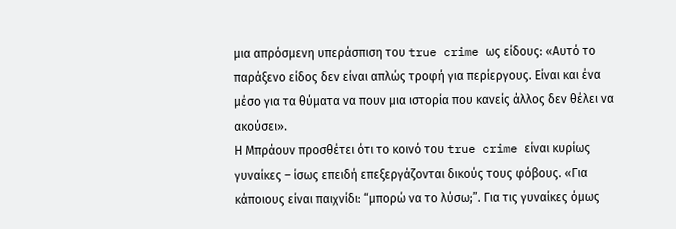μια απρόσμενη υπεράσπιση του true crime ως είδους: «Αυτό το παράξενο είδος δεν είναι απλώς τροφή για περίεργους. Είναι και ένα μέσο για τα θύματα να πουν μια ιστορία που κανείς άλλος δεν θέλει να ακούσει».
Η Μπράουν προσθέτει ότι το κοινό του true crime είναι κυρίως γυναίκες – ίσως επειδή επεξεργάζονται δικούς τους φόβους. «Για κάποιους είναι παιχνίδι: “μπορώ να το λύσω;”. Για τις γυναίκες όμως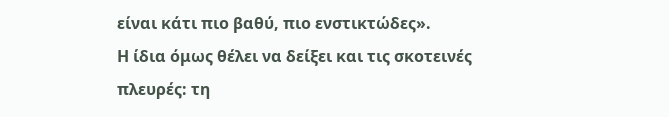είναι κάτι πιο βαθύ, πιο ενστικτώδες».
Η ίδια όμως θέλει να δείξει και τις σκοτεινές πλευρές: τη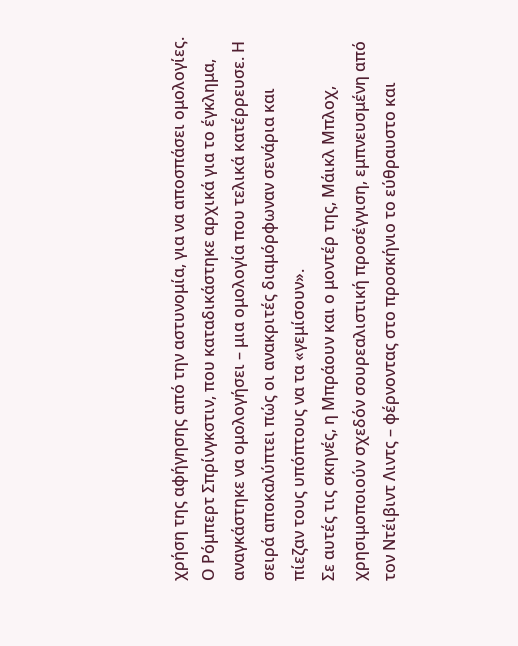χρήση της αφήγησης από την αστυνομία, για να αποσπάσει ομολογίες. Ο Ρόμπερτ Σπρίνγκστιν, που καταδικάστηκε αρχικά για το έγκλημα, αναγκάστηκε να ομολογήσει – μια ομολογία που τελικά κατέρρευσε. Η σειρά αποκαλύπτει πώς οι ανακριτές διαμόρφωναν σενάρια και πίεζαν τους υπόπτους να τα «γεμίσουν».
Σε αυτές τις σκηνές, η Μπράουν και ο μοντέρ της, Μάικλ Μπλοχ, χρησιμοποιούν σχεδόν σουρεαλιστική προσέγγιση, εμπνευσμένη από τον Ντέιβιντ Λιντς – φέρνοντας στο προσκήνιο το εύθραυστο και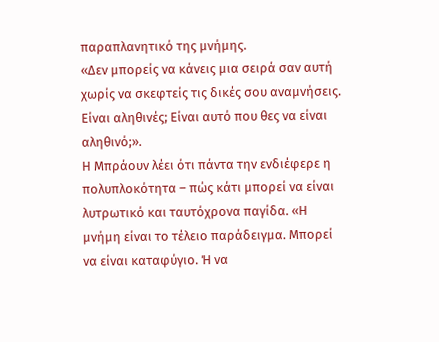παραπλανητικό της μνήμης.
«Δεν μπορείς να κάνεις μια σειρά σαν αυτή χωρίς να σκεφτείς τις δικές σου αναμνήσεις. Είναι αληθινές; Είναι αυτό που θες να είναι αληθινό;».
Η Μπράουν λέει ότι πάντα την ενδιέφερε η πολυπλοκότητα – πώς κάτι μπορεί να είναι λυτρωτικό και ταυτόχρονα παγίδα. «Η μνήμη είναι το τέλειο παράδειγμα. Μπορεί να είναι καταφύγιο. Ή να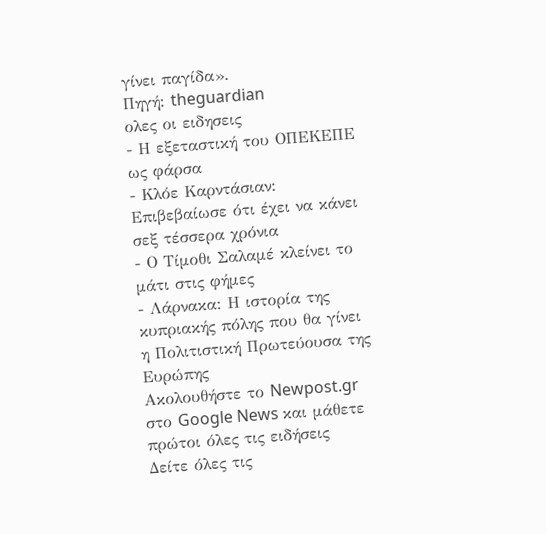γίνει παγίδα».
Πηγή: theguardian
ολες οι ειδησεις
- Η εξεταστική του ΟΠΕΚΕΠΕ ως φάρσα
- Κλόε Καρντάσιαν: Επιβεβαίωσε ότι έχει να κάνει σεξ τέσσερα χρόνια
- Ο Τίμοθι Σαλαμέ κλείνει το μάτι στις φήμες
- Λάρνακα: Η ιστορία της κυπριακής πόλης που θα γίνει η Πολιτιστική Πρωτεύουσα της Ευρώπης
Ακολουθήστε το Newpost.gr στο Google News και μάθετε πρώτοι όλες τις ειδήσεις
Δείτε όλες τις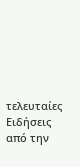τελευταίες Ειδήσεις από την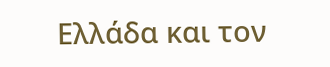Ελλάδα και τον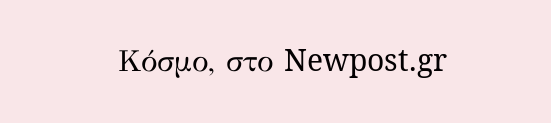Κόσμο, στο Newpost.gr